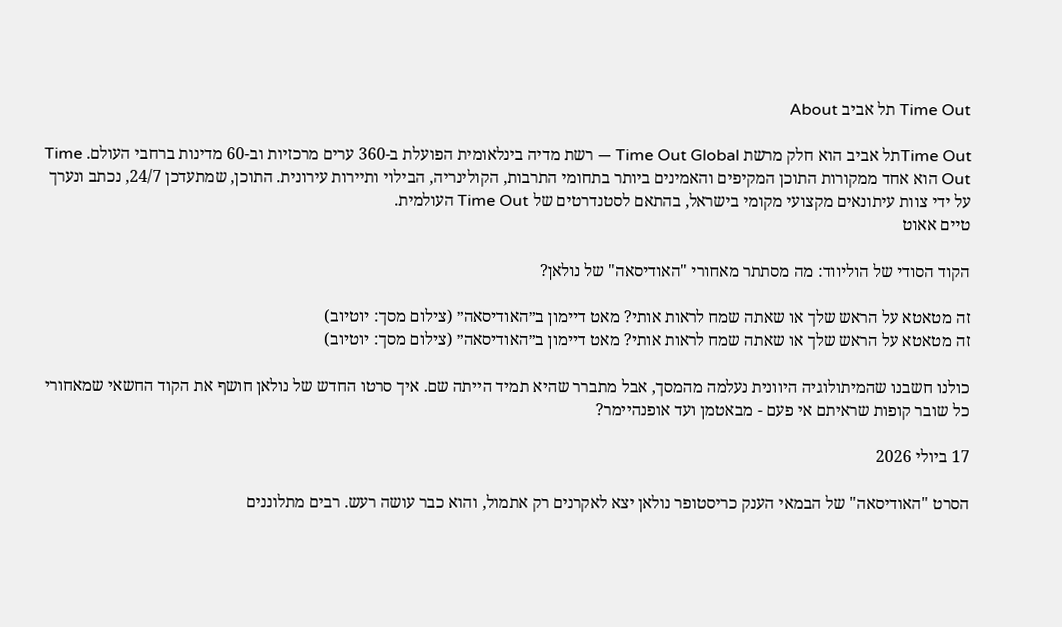Time Out תל אביב About

Time Outתל אביב הוא חלק מרשת Time Out Global — רשת מדיה בינלאומית הפועלת ב-360 ערים מרכזיות וב-60 מדינות ברחבי העולם. Time Out הוא אחד ממקורות התוכן המקיפים והאמינים ביותר בתחומי התרבות, הקולינריה, הבילוי ותיירות עירונית. התוכן, שמתעדכן 24/7, נכתב ונערך על ידי צוות עיתונאים מקצועי מקומי בישראל, בהתאם לסטנדרטים של Time Out העולמית.
טיים אאוט

הקוד הסודי של הוליווד: מה מסתתר מאחורי "האודיסאה" של נולאן?

זה מטאטא על הראש שלך או שאתה שמח לראות אותי? מאט דיימון ב״האודיסאה״ (צילום מסך: יוטיוב)
זה מטאטא על הראש שלך או שאתה שמח לראות אותי? מאט דיימון ב״האודיסאה״ (צילום מסך: יוטיוב)

כולנו חשבנו שהמיתולוגיה היוונית נעלמה מהמסך, אבל מתברר שהיא תמיד הייתה שם. איך סרטו החדש של נולאן חושף את הקוד החשאי שמאחורי כל שובר קופות שראיתם אי פעם - מבאטמן ועד אופנהיימר?

17 ביולי 2026

הסרט "האודיסאה" של הבמאי הענק כריסטופר נולאן יצא לאקרנים רק אתמול, והוא כבר עושה רעש. רבים מתלוננים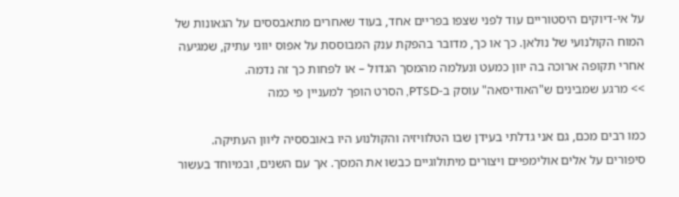על אי-דיוקים היסטוריים עוד לפני שצפו בפריים אחד, בעוד שאחרים מתאבססים על הגאונות של המוח הקולנועי של נולאן. כך או כך, מדובר בהפקת ענק המבוססת על אפוס יווני עתיק, שמגיעה אחרי תקופה ארוכה בה יוון כמעט ונעלמה מהמסך הגדול – או לפחות כך זה נדמה.
>> מרגע שמבינים ש"האודיסאה" עוסק ב-PTSD, הסרט הופך למעניין פי כמה

כמו רבים מכם, גם אני גדלתי בעידן שבו הטלוויזיה והקולנוע היו באובססיה ליוון העתיקה. סיפורים על אלים אולימפיים ויצורים מיתולוגיים כבשו את המסך. אך עם השנים, ובמיוחד בעשור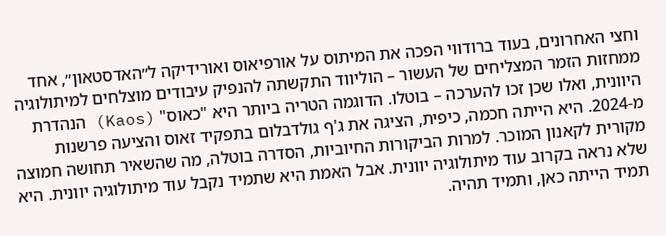וחצי האחרונים, בעוד ברודווי הפכה את המיתוס על אורפיאוס ואורידיקה ל״האדסטאון״, אחד ממחזות הזמר המצליחים של העשור – הוליווד התקשתה להנפיק עיבודים מוצלחים למיתולוגיה היוונית, ואלו שכן זכו להערכה – בוטלו. הדוגמה הטריה ביותר היא "כאוס" (Kaos) הנהדרת מ-2024. היא הייתה חכמה, כיפית, הציגה את ג'ף גולדבלום בתפקיד זאוס והציעה פרשנות מקורית לקאנון המוכר. למרות הביקורות החיוביות, הסדרה בוטלה, מה שהשאיר תחושה חמוצה שלא נראה בקרוב עוד מיתולוגיה יוונית. אבל האמת היא שתמיד נקבל עוד מיתולוגיה יוונית. היא תמיד הייתה כאן, ותמיד תהיה.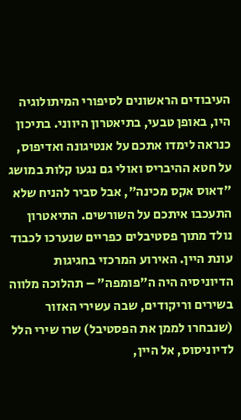העיבודים הראשונים לסיפורי המיתולוגיה היו, באופן טבעי, בתיאטרון היווני. בתיכון כנראה לימדו אתכם על אנטיגונה ואדיפוס, על חטא ההיבריס ואולי גם נגעו קלות במושג "דאוס אקס מכינה", אבל סביר להניח שלא התעכבו איתכם על השורשים. התיאטרון נולד מתוך פסטיבלים כפריים שנערכו לכבוד עונת היין. האירוע המרכזי בחגיגות הדיוניסיה היה ה"פומפה" – תהלוכה מלווה בשירים וריקודים, שבה עשירי האזור (שנבחרו לממן את הפסטיבל) שרו שירי הלל לדיוניסוס, אל היין,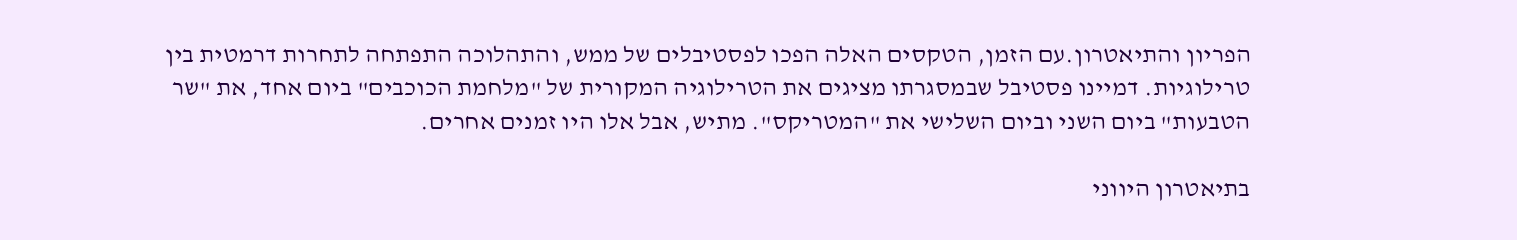הפריון והתיאטרון.עם הזמן, הטקסים האלה הפכו לפסטיבלים של ממש, והתהלוכה התפתחה לתחרות דרמטית בין טרילוגיות. דמיינו פסטיבל שבמסגרתו מציגים את הטרילוגיה המקורית של "מלחמת הכוכבים" ביום אחד, את "שר הטבעות" ביום השני וביום השלישי את "המטריקס". מתיש, אבל אלו היו זמנים אחרים.

בתיאטרון היווני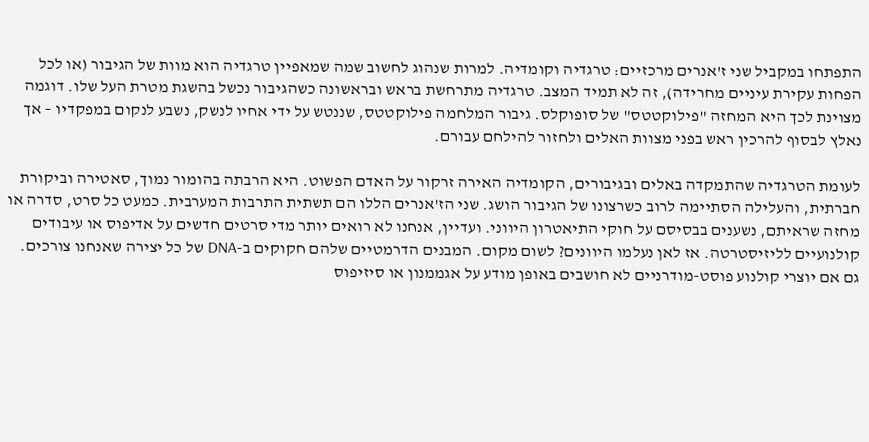התפתחו במקביל שני ז'אנרים מרכזיים: טרגדיה וקומדיה. למרות שנהוג לחשוב שמה שמאפיין טרגדיה הוא מוות של הגיבור (או לכל הפחות עקירת עיניים מחרידה), זה לא תמיד המצב. טרגדיה מתרחשת בראש ובראשונה כשהגיבור נכשל בהשגת מטרת העל שלו. דוגמה מצוינת לכך היא המחזה "פילוקטטס" של סופוקלס. גיבור המלחמה פילוקטטס, שננטש על ידי אחיו לנשק, נשבע לנקום במפקדיו – אך נאלץ לבסוף להרכין ראש בפני מצוות האלים ולחזור להילחם עבורם.

לעומת הטרגדיה שהתמקדה באלים ובגיבורים, הקומדיה האירה זרקור על האדם הפשוט. היא הרבתה בהומור נמוך, סאטירה וביקורת חברתית, והעלילה הסתיימה לרוב כשרצונו של הגיבור הושג. שני הז'אנרים הללו הם תשתית התרבות המערבית. כמעט כל סרט, סדרה או מחזה שראיתם, נשענים בבסיסם על חוקי התיאטרון היווני. ועדיין, אנחנו לא רואים יותר מדי סרטים חדשים על אדיפוס או עיבודים קולנועיים לליזיסטרטה. אז לאן נעלמו היוונים? לשום מקום. המבנים הדרמטיים שלהם חקוקים ב-DNA של כל יצירה שאנחנו צורכים. גם אם יוצרי קולנוע פוסט-מודרניים לא חושבים באופן מודע על אגממנון או סיזיפוס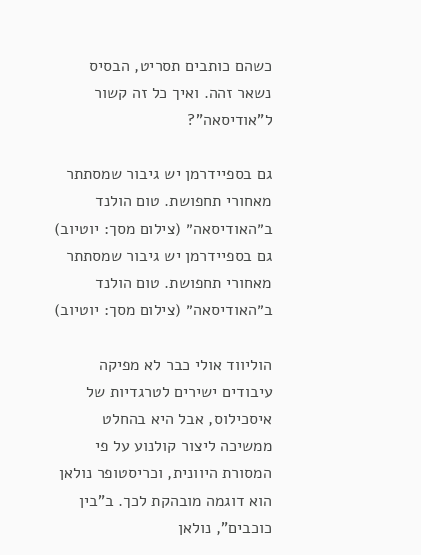כשהם כותבים תסריט, הבסיס נשאר זהה. ואיך כל זה קשור ל"אודיסאה"?

גם בספיידרמן יש גיבור שמסתתר מאחורי תחפושת. טום הולנד ב״האודיסאה״ (צילום מסך: יוטיוב)
גם בספיידרמן יש גיבור שמסתתר מאחורי תחפושת. טום הולנד ב״האודיסאה״ (צילום מסך: יוטיוב)

הוליווד אולי כבר לא מפיקה עיבודים ישירים לטרגדיות של איסכילוס, אבל היא בהחלט ממשיכה ליצור קולנוע על פי המסורת היוונית, וכריסטופר נולאן הוא דוגמה מובהקת לכך. ב"בין כוכבים", נולאן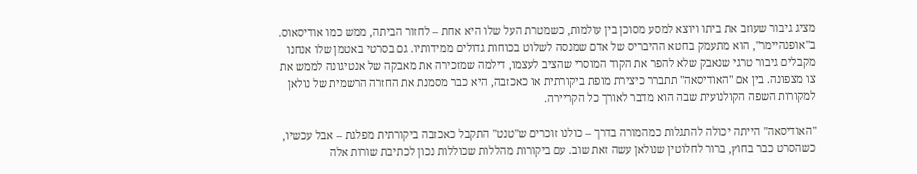מציג גיבור שעוזב את ביתו ויוצא למסע מסוכן בין עולמות, כשמטרת העל שלו היא אחת – לחזור הביתה, ממש כמו אודיסאוס. ב"אופנהיימר", הוא מתעמק בחטא ההיבריס של אדם שמנסה לשלוט בכוחות גדולים ממידותיו. גם בסרטי באטמן שלו אנחנו מקבלים גיבור טרגי שנאבק שלא להפר את הקוד המוסרי שהציב לעצמו, דילמה שמזכירה את מאבקה של אנטיגונה לממש את צו מצפונה. בין אם "האודיסאה" תתברר כיצירת מופת ביקורתית או כאכזבה, היא כבר מסמנת את החזרה הרשמית של נולאן למקורות השפה הקולנועית שבה הוא מדבר לאורך כל הקריירה.

"האודיסאה" הייתה יכולה להתגלות כמהמורה בדרך – כולנו זוכרים ש"טנט" התקבל כאכזבה ביקורתית מפלגת – אבל עכשיו, כשהסרט כבר בחוץ, ברור לחלוטין שנולאן עשה זאת שוב. עם ביקורות מהללות שכוללות נכון לכתיבת שורות אלה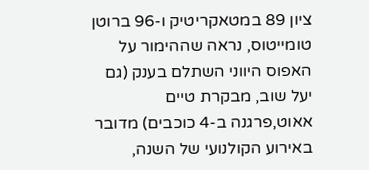ציון 89 במטאקריטיק ו-96 ברוטן טומייטוס, נראה שההימור על האפוס היווני השתלם בענק (גם יעל שוב, מבקרת טיים אאוט,פרגנה ב-4 כוכבים) מדובר באירוע הקולנועי של השנה,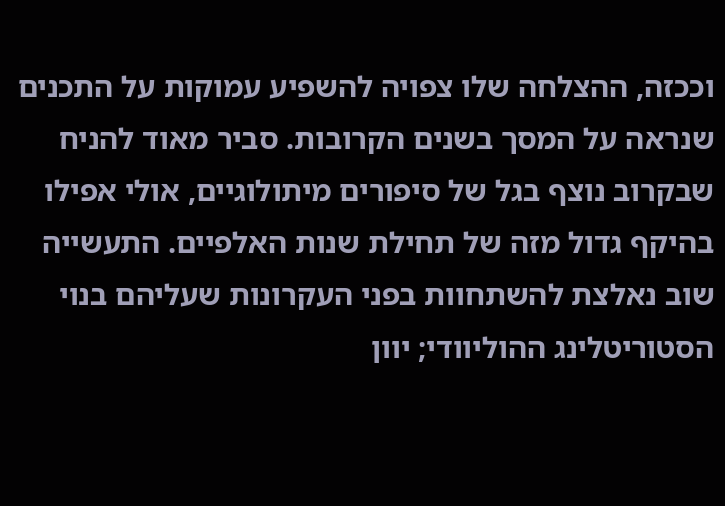וככזה, ההצלחה שלו צפויה להשפיע עמוקות על התכנים שנראה על המסך בשנים הקרובות. סביר מאוד להניח שבקרוב נוצף בגל של סיפורים מיתולוגיים, אולי אפילו בהיקף גדול מזה של תחילת שנות האלפיים. התעשייה שוב נאלצת להשתחוות בפני העקרונות שעליהם בנוי הסטוריטלינג ההוליוודי; יוון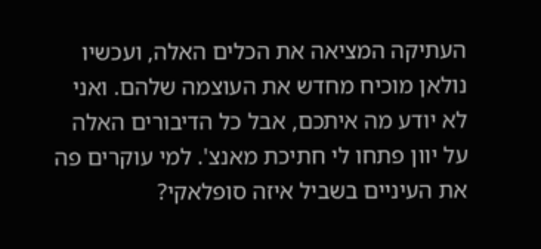העתיקה המציאה את הכלים האלה, ועכשיו נולאן מוכיח מחדש את העוצמה שלהם. ואני לא יודע מה איתכם, אבל כל הדיבורים האלה על יוון פתחו לי חתיכת מאנצ'. למי עוקרים פה את העיניים בשביל איזה סופלאקי?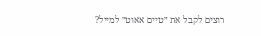רוצים לקבל את ״טיים אאוט״ למייל?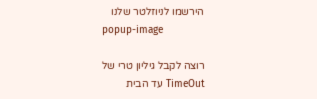הירשמו לניוזלטר שלנו
popup-image

רוצה לקבל גיליון טרי של TimeOut עד הבית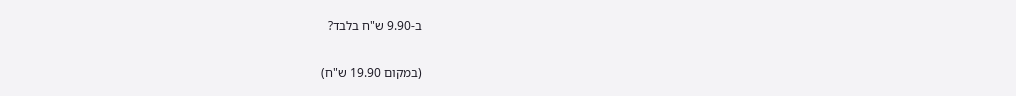ב-9.90 ש"ח בלבד?

(במקום 19.90 ש"ח)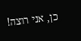כן, אני רוצה!